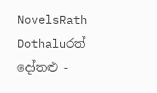NovelsRath Dothaluරත් දෝතළු -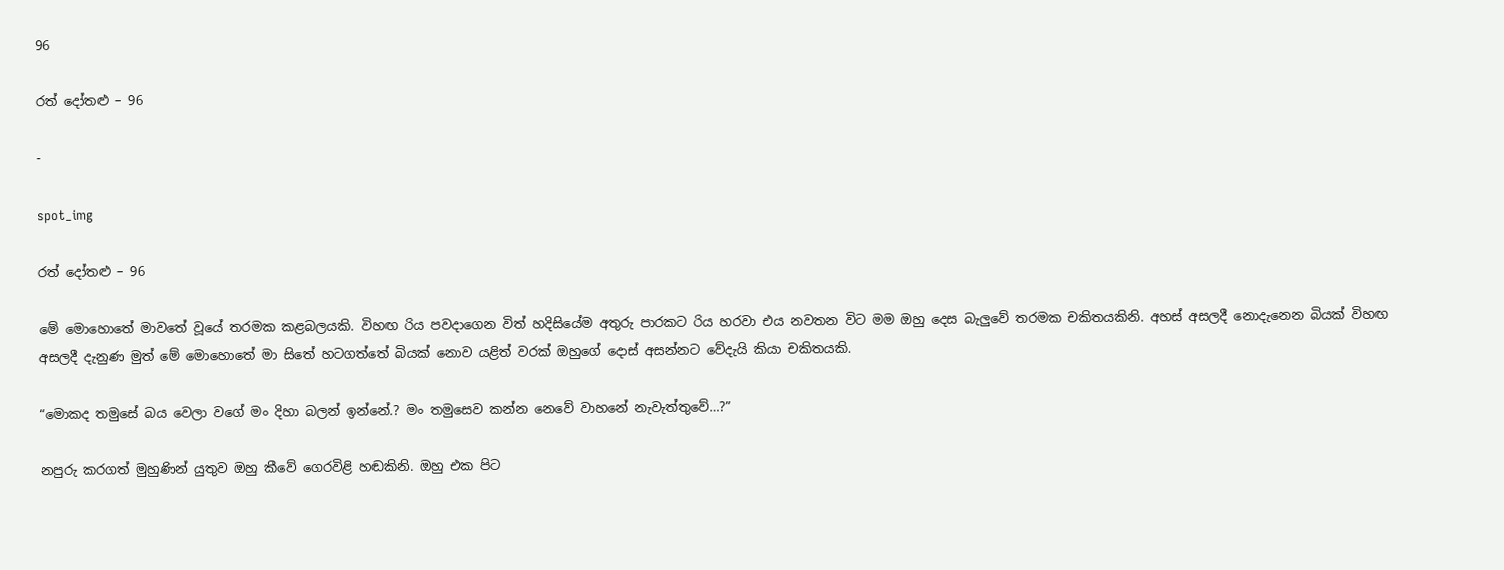96

රත් දෝතළු – 96

-

spot_img

රත් දෝතළු – 96

මේ මොහොතේ මාවතේ වූයේ තරමක කළබලයකි. විහඟ රිය පවදාගෙන විත් හදිසියේම අතුරු පාරකට රිය හරවා එය නවතන විට මම ඔහු දෙස බැලුවේ තරමක චකිතයකිනි. අහස් අසලදී නොදැනෙන බියක් විහඟ අසලදී දැනුණ මුත් මේ මොහොතේ මා සිතේ හටගත්තේ බියක් නොව යළිත් වරක් ඔහුගේ දොස් අසන්නට වේදැයි කියා චකිතයකි.

“මොකද තමුසේ බය වෙලා වගේ මං දිහා බලන් ඉන්නේ.? මං තමුසෙව කන්න නෙවේ වාහනේ නැවැත්තුවේ…?”

නපුරු කරගත් මුහුණින් යුතුව ඔහු කීවේ ගෙරවිළි හඬකිනි. ඔහු එක පිට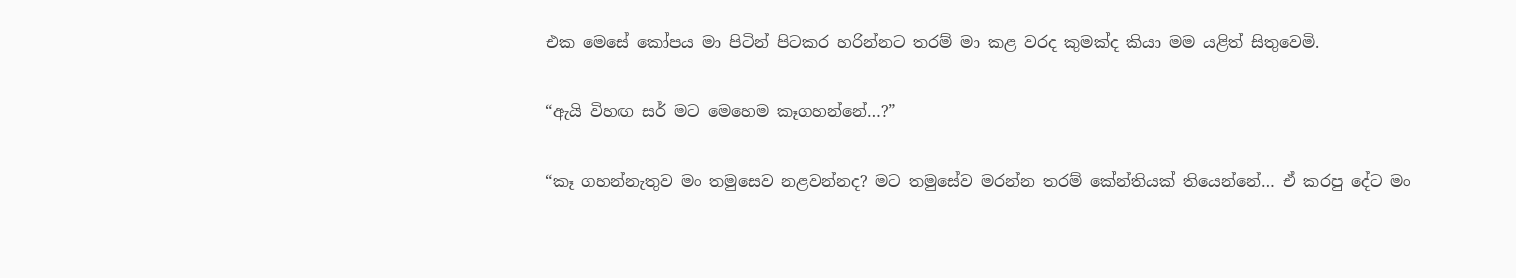එක මෙසේ කෝපය මා පිටින් පිටකර හරින්නට තරම් මා කළ වරද කුමක්ද කියා මම යළිත් සිතුවෙමි.

“ඇයි විහඟ සර් මට මෙහෙම කෑගහන්නේ…?”

“කෑ ගහන්නැතුව මං තමුසෙව නළවන්නද? මට තමුසේව මරන්න තරම් කේන්තියක් තියෙන්නේ… ඒ කරපු දේට මං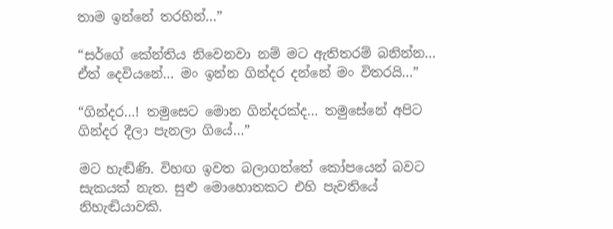තාම ඉන්නේ තරහින්…”

“සර්ගේ කේන්තිය නිවෙනවා නම් මට ඇතිතරම් බනින්න… ඒත් දෙවියනේ… මං ඉන්න ගින්දර දන්නේ මං විතරයි…”

“ගින්දර…! තමුසෙට මොන ගින්දරක්ද… තමුසේනේ අපිට ගින්දර දීලා පැනලා ගියේ…”

මට හැඬිණි. විහඟ ඉවත බලාගත්තේ කෝපයෙන් බවට සැකයක් නැත. සුළු මොහොතකට එහි පැවතියේ නිහැඬියාවකි.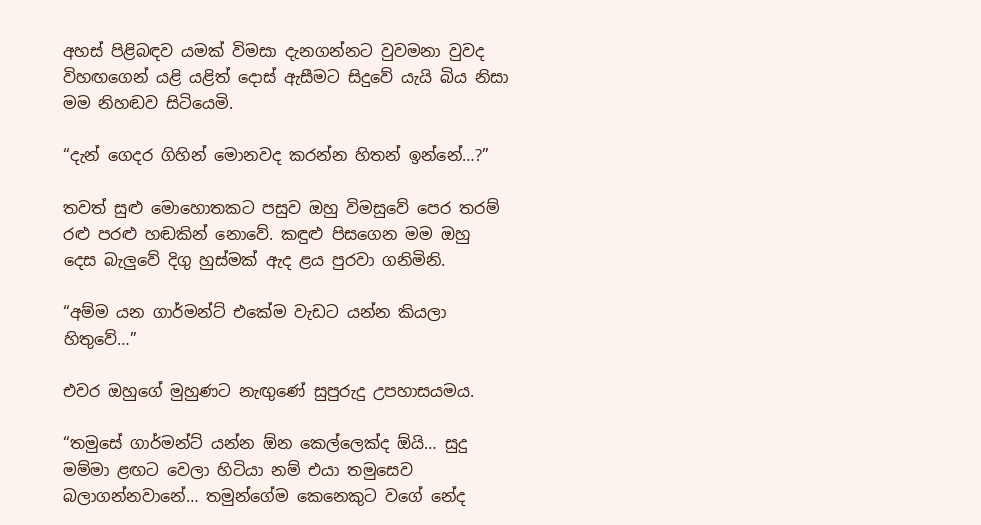අහස් පිළිබඳව යමක් විමසා දැනගන්නට වුවමනා වුවද විහඟගෙන් යළි යළිත් දොස් ඇසීමට සිදුවේ යැයි බිය නිසා මම නිහඬව සිටියෙමි.

“දැන් ගෙදර ගිහින් මොනවද කරන්න හිතන් ඉන්නේ…?”

තවත් සුළු මොහොතකට පසුව ඔහු විමසුවේ පෙර තරම් රළු පරළු හඬකින් නොවේ. කඳුළු පිසගෙන මම ඔහු දෙස බැලුවේ දිගු හුස්මක් ඇද ළය පුරවා ගනිමිනි.

“අම්ම යන ගාර්මන්ට් එකේම වැඩට යන්න කියලා හිතුවේ…”

එවර ඔහුගේ මුහුණට නැඟුණේ සුපුරුදු උපහාසයමය.

“තමුසේ ගාර්මන්ට් යන්න ඕන කෙල්ලෙක්ද ඕයි… සුදු මම්මා ළඟට වෙලා හිටියා නම් එයා තමුසෙව බලාගන්නවානේ… තමුන්ගේම කෙනෙකුට වගේ නේද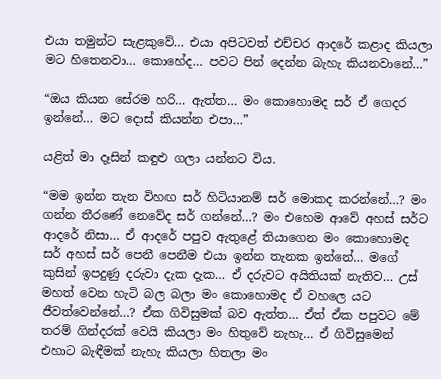එයා තමුන්ට සැළකුවේ… එයා අපිටවත් එච්චර ආදරේ කළාද කියලා මට හිතෙනවා… කොහේද… පවට පින් දෙන්න බැහැ කියනවානේ…”

“ඔය කියන සේරම හරි… ඇත්ත… මං කොහොමද සර් ඒ ගෙදර ඉන්නේ… මට දොස් කියන්න එපා…”

යළිත් මා දෑසින් කඳුළු ගලා යන්නට විය.

“මම ඉන්න තැන විහඟ සර් හිටියානම් සර් මොකද කරන්නේ…? මං ගන්න තීරණේ නෙවේද සර් ගන්නේ…? මං එහෙම ආවේ අහස් සර්ට ආදරේ නිසා… ඒ ආදරේ පපුව ඇතුළේ තියාගෙන මං කොහොමද සර් අහස් සර් පෙනී පෙනීම එයා ඉන්න තැනක ඉන්නේ… මගේ කුසින් ඉපදුණු දරුවා දැක දැක… ඒ දරුවට අයිතියක් නැතිව… උස් මහත් වෙන හැටි බල බලා මං කොහොමද ඒ වහලෙ යට ජීවත්වෙන්නේ…? ඒක ගිවිසුමක් බව ඇත්ත… ඒත් ඒක පපුවට මේ තරම් ගින්දරක් වෙයි කියලා මං හිතුවේ නැහැ… ඒ ගිවිසුමෙන් එහාට බැඳීමක් නැහැ කියලා හිතලා මං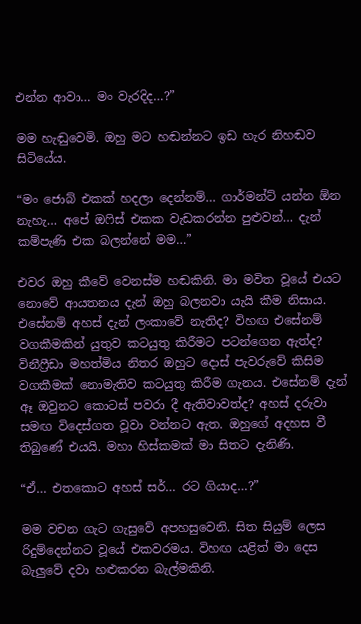එන්න ආවා… මං වැරදිද…?”

මම හැඬුවෙමි. ඔහු මට හඬන්නට ඉඩ හැර නිහඬව සිටියේය.

“මං ජොබ් එකක් හදලා දෙන්නම්… ගාර්මන්ට් යන්න ඕන නැහැ… අපේ ඔෆිස් එකක වැඩකරන්න පුළුවන්… දැන් කම්පැණි එක බලන්නේ මම…”

එවර ඔහු කීවේ වෙනස්ම හඬකිනි. මා මවිත වූයේ එයට නොවේ ආයතනය දැන් ඔහු බලනවා යැයි කීම නිසාය. එසේනම් අහස් දැන් ලංකාවේ නැතිද? විහඟ එසේනම් වගකීමකින් යුතුව කටයුතු කිරීමට පටන්ගෙන ඇත්ද? විනීෆ්‍රීඩා මහත්මිය නිතර ඔහුට දොස් පැවරුවේ කිසිම වගකීමක් නොමැතිව කටයුතු කිරීම ගැනය. එසේනම් දැන් ඈ ඔවුනට කොටස් පවරා දී ඇතිවාවත්ද? අහස් දරුවා සමඟ විදෙස්ගත වූවා වන්නට ඇත. ඔහුගේ අදහස වී තිබුණේ එයයි. මහා හිස්කමක් මා සිතට දැනිණි.

“ඒ… එතකොට අහස් සර්… රට ගියාද…?”

මම වචන ගැට ගැසුවේ අපහසුවෙනි. සිත සියුම් ලෙස රිදුම්දෙන්නට වූයේ එකවරමය. විහඟ යළිත් මා දෙස බැලුවේ දවා හළුකරන බැල්මකිනි.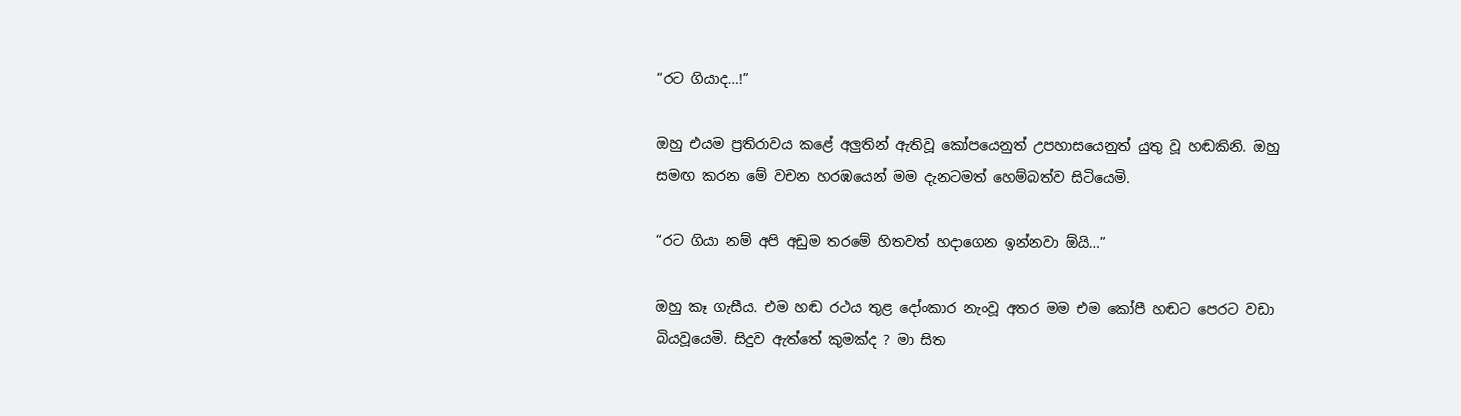“රට ගියාද…!”

ඔහු එයම ප්‍රතිරාවය කළේ අලුතින් ඇතිවූ කෝපයෙනුත් උපහාසයෙනුත් යුතු වූ හඬකිනි. ඔහු සමඟ කරන මේ වචන හරඹයෙන් මම දැනටමත් හෙම්බත්ව සිටියෙමි.

“රට ගියා නම් අපි අඩුම තරමේ හිතවත් හදාගෙන ඉන්නවා ඕයි…”

ඔහු කෑ ගැසීය. එම හඬ රථය තුළ දෝංකාර නැංවූ අතර මම එම කෝපී හඬට පෙරට වඩා බියවූයෙමි. සිදුව ඇත්තේ කුමක්ද ? මා සිත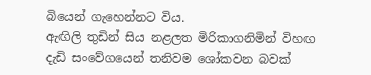බියෙන් ගැහෙන්නට විය.
ඇඟිලි තුඩින් සිය නළලත මිරිකාගනිමින් විහඟ දැඩි සංවේගයෙන් තනිවම ශෝකවන බවක්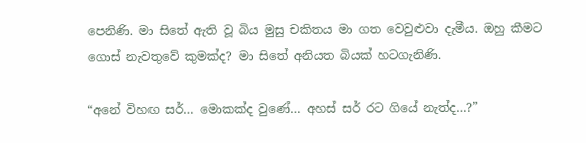පෙනිණි. මා සිතේ ඇති වූ බිය මුසු චකිතය මා ගත වෙවුළුවා දැමීය. ඔහු කීමට ගොස් නැවතුවේ කුමක්ද? මා සිතේ අනියත බියක් හටගැනිණි.

“අනේ විහඟ සර්… මොකක්ද වුණේ… අහස් සර් රට ගියේ නැත්ද…?”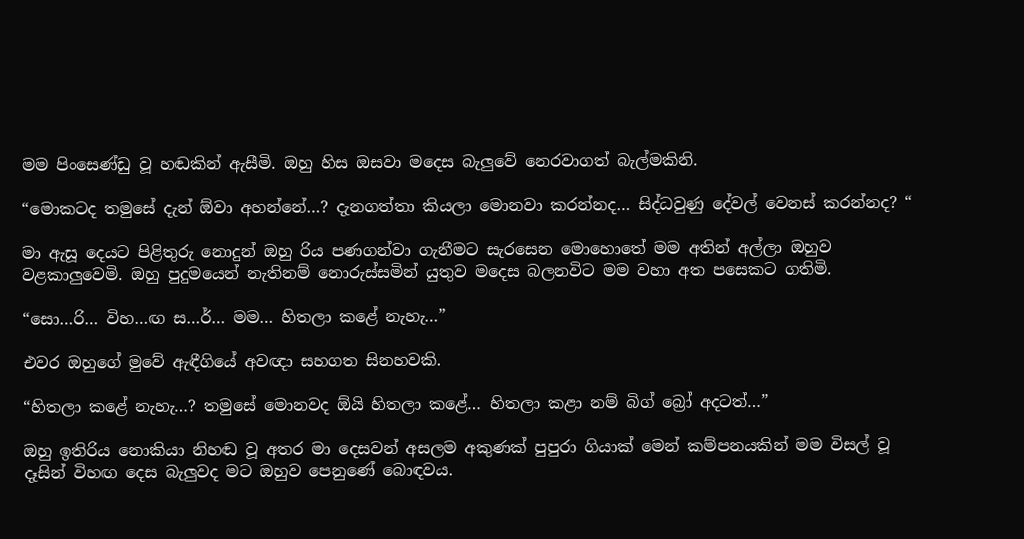මම පිංසෙණ්ඩු වූ හඬකින් ඇසීමි. ඔහු හිස ඔසවා මදෙස බැලුවේ නෙරවාගත් බැල්මකිනි.

“මොකටද තමුසේ දැන් ඕවා අහන්නේ…? දැනගත්තා කියලා මොනවා කරන්නද… සිද්ධවුණු දේවල් වෙනස් කරන්නද? “

මා ඇසූ දෙයට පිළිතුරු නොදුන් ඔහු රිය පණගන්වා ගැනීමට සැරසෙන මොහොතේ මම අතින් අල්ලා ඔහුව වළකාලුවෙමි. ඔහු පුදුමයෙන් නැතිනම් නොරුස්සමින් යුතුව මදෙස බලනවිට මම වහා අත පසෙකට ගතිමි.

“සො…රි… විහ…ඟ ස…ර්… මම… හිතලා කළේ නැහැ…”

එවර ඔහුගේ මුවේ ඇඳීගියේ අවඥා සහගත සිනහවකි.

“හිතලා කළේ නැහැ…? තමුසේ මොනවද ඕයි හිතලා කළේ… හිතලා කළා නම් බිග් බ්‍රෝ අදටත්…”

ඔහු ඉතිරිය නොකියා නිහඬ වූ අතර මා දෙසවන් අසලම අකුණක් පුපුරා ගියාක් මෙන් කම්පනයකින් මම විසල් වූ දෑසින් විහඟ දෙස බැලුවද මට ඔහුව පෙනුණේ බොඳවය.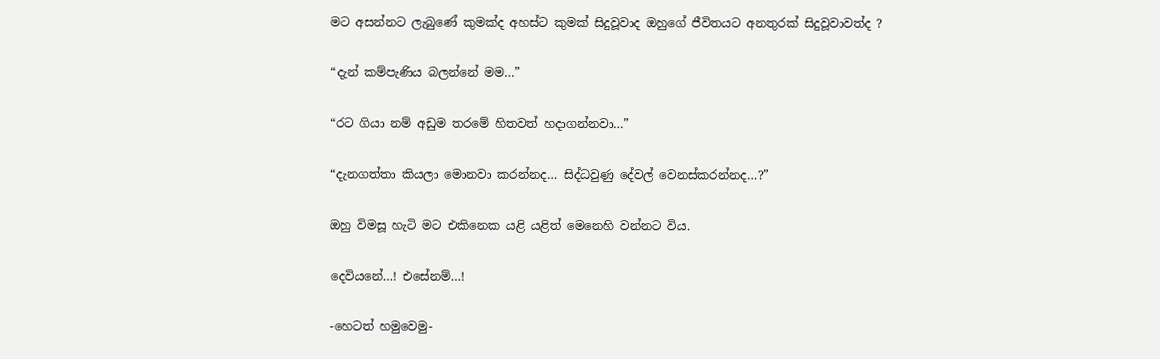මට අසන්නට ලැබුණේ කුමක්ද අහස්ට කුමක් සිදුවූවාද ඔහුගේ ජීවිතයට අනතුරක් සිදුවූවාවත්ද ?

“දැන් කම්පැණිය බලන්නේ මම…”

“රට ගියා නම් අඩුම තරමේ හිතවත් හදාගන්නවා…”

“දැනගත්තා කියලා මොනවා කරන්නද… සිද්ධවුණු දේවල් වෙනස්කරන්නද…?”

ඔහු විමසූ හැටි මට එකිනෙක යළි යළිත් මෙනෙහි වන්නට විය.

දෙවියනේ…! එසේනම්…!

-හෙටත් හමුවෙමු-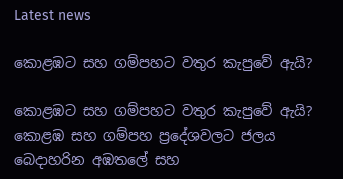Latest news

කොළඹට සහ ගම්පහට වතුර කැපුවේ ඇයි?

කොළඹට සහ ගම්පහට වතුර කැපුවේ ඇයි? කොළඹ සහ ගම්පහ ප්‍රදේශවලට ජලය බෙදාහරින අඹතලේ සහ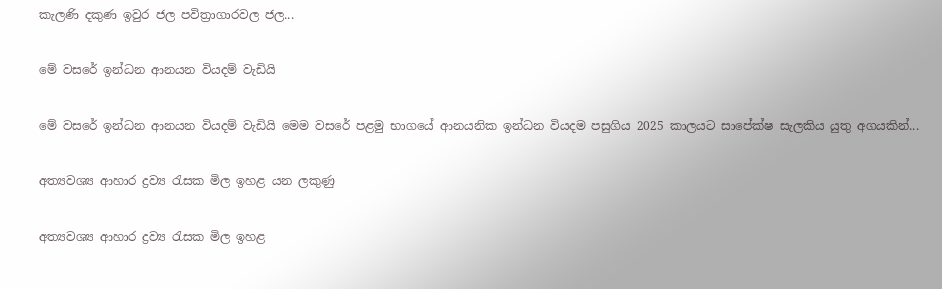කැලණි දකුණ ඉවුර ජල පවිත්‍රාගාරවල ජල...

මේ වසරේ ඉන්ධන ආනයන වියදම් වැඩියි

මේ වසරේ ඉන්ධන ආනයන වියදම් වැඩියි මෙම වසරේ පළමු භාගයේ ආනයනික ඉන්ධන වියදම පසුගිය 2025 කාලයට සාපේක්ෂ සැලකිය යුතු අගයකින්...

අත්‍යවශ්‍ය ආහාර ද්‍රව්‍ය රැසක මිල ඉහළ යන ලකුණු

අත්‍යවශ්‍ය ආහාර ද්‍රව්‍ය රැසක මිල ඉහළ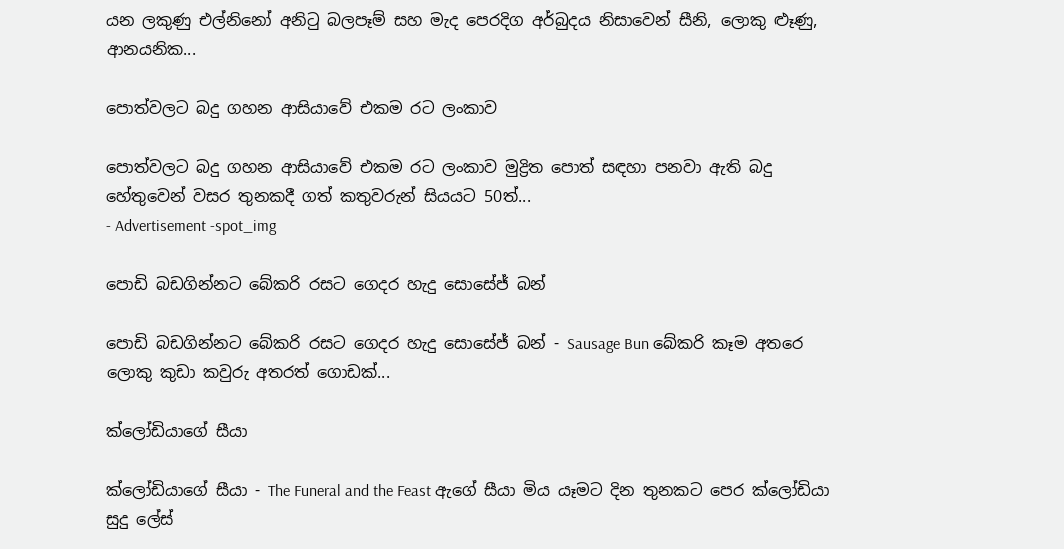යන ලකුණු එල්නිනෝ අනිටු බලපෑම් සහ මැද පෙරදිග අර්බුදය නිසාවෙන් සීනි, ලොකු ළූණු, ආනයනික...

පොත්වලට බදු ගහන ආසියාවේ එකම රට ලංකාව

පොත්වලට බදු ගහන ආසියාවේ එකම රට ලංකාව මුද්‍රිත පොත් සඳහා පනවා ඇති බදු හේතුවෙන් වසර තුනකදී ගත් කතුවරුන් සියයට 50ත්...
- Advertisement -spot_img

පොඩි බඩගින්නට බේකරි රසට ගෙදර හැදු සොසේජ් බන්

පොඩි බඩගින්නට බේකරි රසට ගෙදර හැදු සොසේජ් බන් - Sausage Bun බේකරි කෑම අතරෙ ලොකු කුඩා කවුරු අතරත් ගොඩක්...

ක්ලෝඩියාගේ සීයා

ක්ලෝඩියාගේ සීයා - The Funeral and the Feast ඇගේ සීයා මිය යෑමට දින තුනකට පෙර ක්ලෝඩියා සුදු ලේස්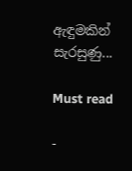ඇඳුමකින් සැරසුණු...

Must read

-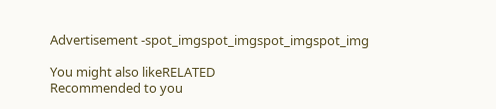Advertisement -spot_imgspot_imgspot_imgspot_img

You might also likeRELATED
Recommended to you